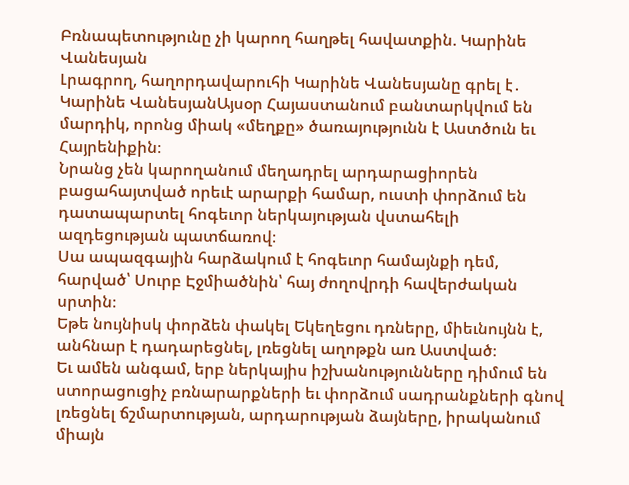Բռնապետությունը չի կարող հաղթել հավատքին. Կարինե Վանեսյան
Լրագրող, հաղորդավարուհի Կարինե Վանեսյանը գրել է․
Կարինե ՎանեսյանԱյսօր Հայաստանում բանտարկվում են մարդիկ, որոնց միակ «մեղքը» ծառայությունն է Աստծուն եւ Հայրենիքին։
Նրանց չեն կարողանում մեղադրել արդարացիորեն բացահայտված որեւէ արարքի համար, ուստի փորձում են դատապարտել հոգեւոր ներկայության վստահելի ազդեցության պատճառով։
Սա ապազգային հարձակում է հոգեւոր համայնքի դեմ, հարված՝ Սուրբ Էջմիածնին՝ հայ ժողովրդի հավերժական սրտին։
Եթե նույնիսկ փորձեն փակել Եկեղեցու դռները, միեւնույնն է, անհնար է դադարեցնել, լռեցնել աղոթքն առ Աստված։
Եւ ամեն անգամ, երբ ներկայիս իշխանությունները դիմում են ստորացուցիչ բռնարարքների եւ փորձում սադրանքների գնով լռեցնել ճշմարտության, արդարության ձայները, իրականում միայն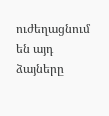ուժեղացնում են այդ ձայները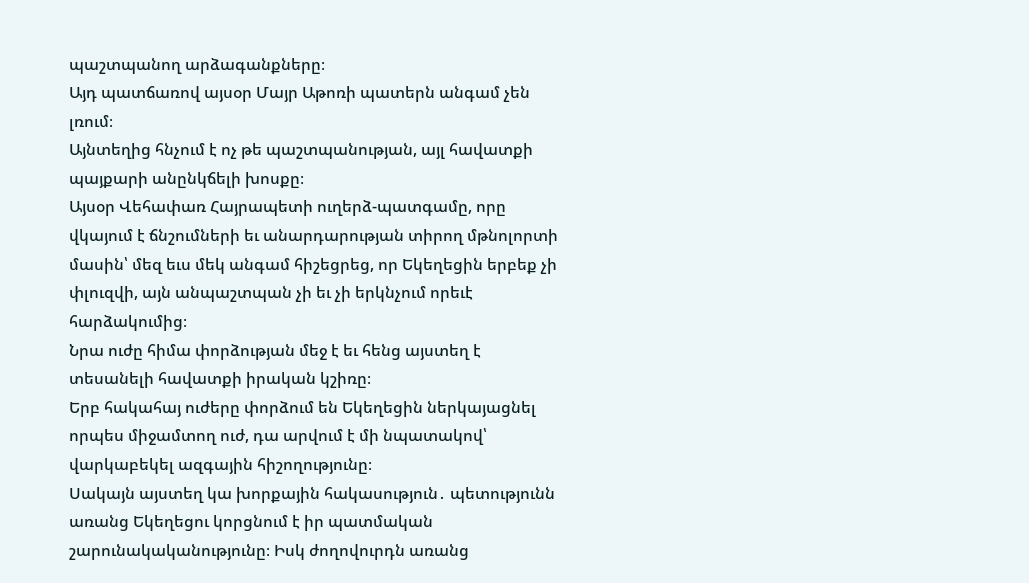պաշտպանող արձագանքները։
Այդ պատճառով այսօր Մայր Աթոռի պատերն անգամ չեն լռում։
Այնտեղից հնչում է ոչ թե պաշտպանության, այլ հավատքի պայքարի անընկճելի խոսքը։
Այսօր Վեհափառ Հայրապետի ուղերձ-պատգամը, որը վկայում է ճնշումների եւ անարդարության տիրող մթնոլորտի մասին՝ մեզ եւս մեկ անգամ հիշեցրեց, որ Եկեղեցին երբեք չի փլուզվի, այն անպաշտպան չի եւ չի երկնչում որեւէ հարձակումից։
Նրա ուժը հիմա փորձության մեջ է եւ հենց այստեղ է տեսանելի հավատքի իրական կշիռը։
Երբ հակահայ ուժերը փորձում են Եկեղեցին ներկայացնել որպես միջամտող ուժ, դա արվում է մի նպատակով՝ վարկաբեկել ազգային հիշողությունը։
Սակայն այստեղ կա խորքային հակասություն․ պետությունն առանց Եկեղեցու կորցնում է իր պատմական շարունակականությունը։ Իսկ ժողովուրդն առանց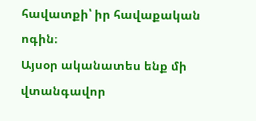հավատքի՝ իր հավաքական ոգին։
Այսօր ականատես ենք մի վտանգավոր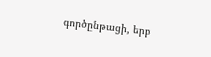գործընթացի, երբ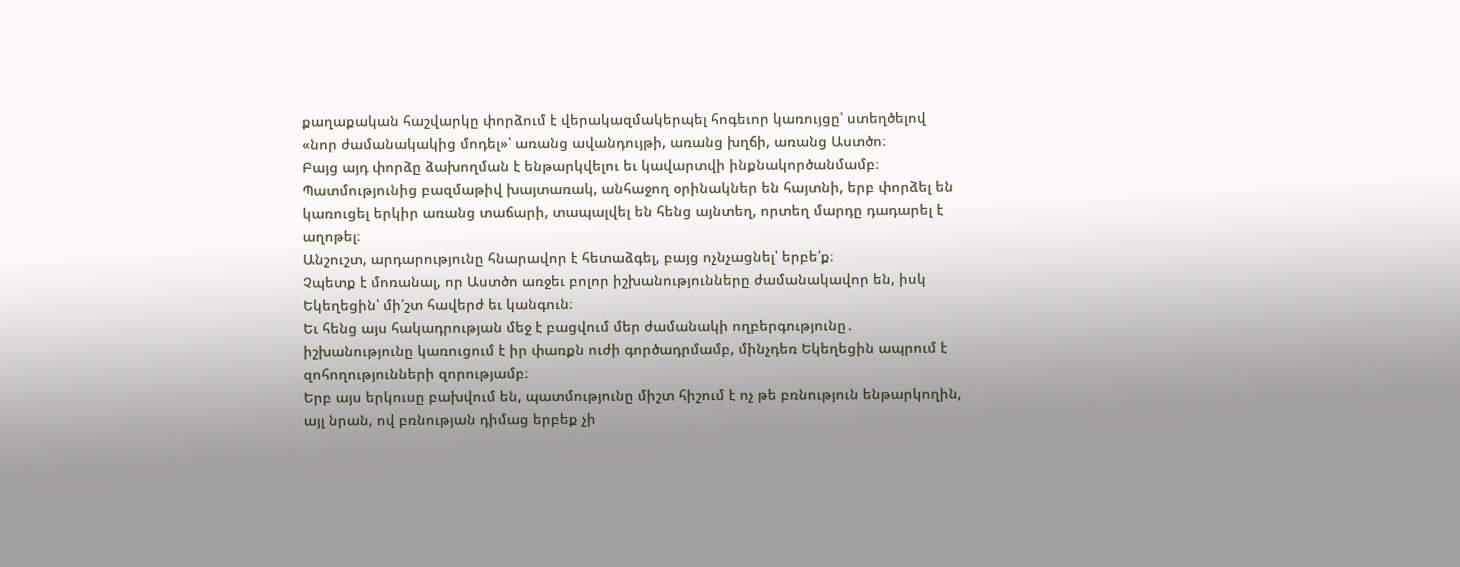քաղաքական հաշվարկը փորձում է վերակազմակերպել հոգեւոր կառույցը՝ ստեղծելով «նոր ժամանակակից մոդել»՝ առանց ավանդույթի, առանց խղճի, առանց Աստծո։
Բայց այդ փորձը ձախողման է ենթարկվելու եւ կավարտվի ինքնակործանմամբ։
Պատմությունից բազմաթիվ խայտառակ, անհաջող օրինակներ են հայտնի, երբ փորձել են կառուցել երկիր առանց տաճարի, տապալվել են հենց այնտեղ, որտեղ մարդը դադարել է աղոթել։
Անշուշտ, արդարությունը հնարավոր է հետաձգել, բայց ոչնչացնել՝ երբե՛ք։
Չպետք է մոռանալ, որ Աստծո առջեւ բոլոր իշխանությունները ժամանակավոր են, իսկ Եկեղեցին՝ մի՛շտ հավերժ եւ կանգուն։
Եւ հենց այս հակադրության մեջ է բացվում մեր ժամանակի ողբերգությունը․ իշխանությունը կառուցում է իր փառքն ուժի գործադրմամբ, մինչդեռ Եկեղեցին ապրում է զոհողությունների զորությամբ։
Երբ այս երկուսը բախվում են, պատմությունը միշտ հիշում է ոչ թե բռնություն ենթարկողին, այլ նրան, ով բռնության դիմաց երբեք չի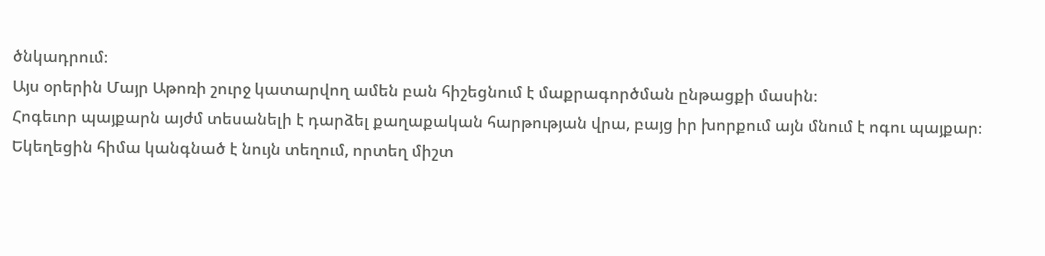ծնկադրում։
Այս օրերին Մայր Աթոռի շուրջ կատարվող ամեն բան հիշեցնում է մաքրագործման ընթացքի մասին։
Հոգեւոր պայքարն այժմ տեսանելի է դարձել քաղաքական հարթության վրա, բայց իր խորքում այն մնում է ոգու պայքար։
Եկեղեցին հիմա կանգնած է նույն տեղում, որտեղ միշտ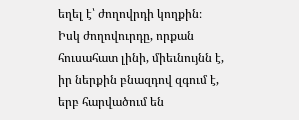եղել է՝ ժողովրդի կողքին։
Իսկ ժողովուրդը, որքան հուսահատ լինի, միեւնույնն է, իր ներքին բնազդով զգում է, երբ հարվածում են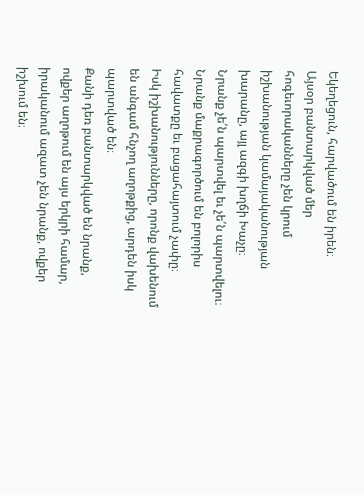Եկեղեցուն, հարվածում են իրեն։
Այսօր բանտարկված մեր հոգեւորականները չեն կրում իշխանության կամայականության խարանը, այլ ազգի խղճի Խաչը։
Նրանք չե՛ն պարտվել եւ չե՛ն պարտվելու։
Նրանք մաքրագործում են բոլորիս հավատքը եւ բացահայտում չափը։
Իսկ իշխանությունները, որոնք վախենում են անգամ հնչող աղոթքից, արդեն իսկ պարտված են։
Քանի դեռ բանտարկված են նրանք, ովքեր աղոթում են այս երկրի համար, իրականում ազատ չեն նրանք, ովքեր իշխում են։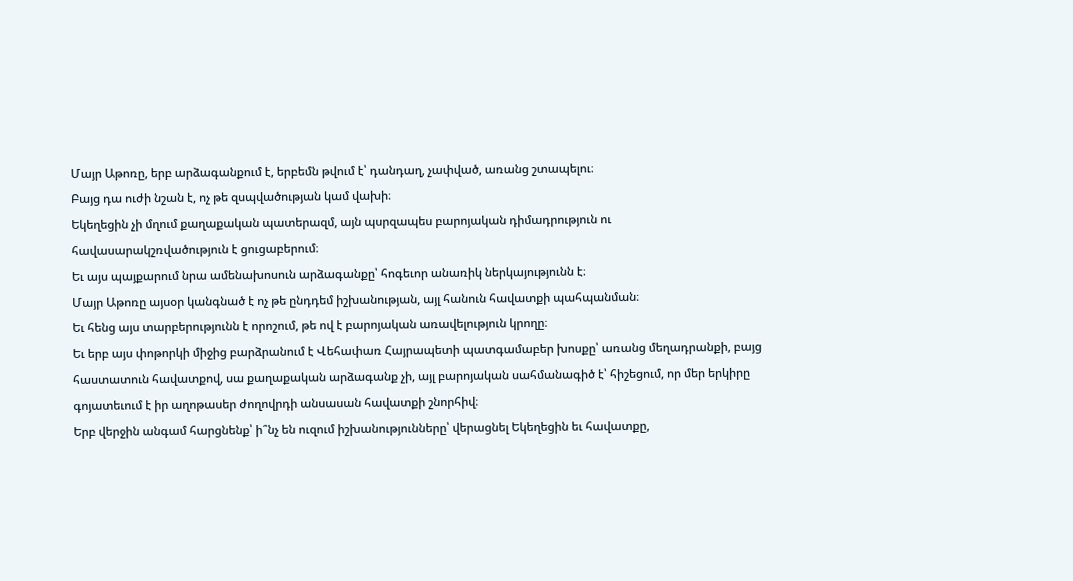Մայր Աթոռը, երբ արձագանքում է, երբեմն թվում է՝ դանդաղ, չափված, առանց շտապելու։
Բայց դա ուժի նշան է, ոչ թե զսպվածության կամ վախի։
Եկեղեցին չի մղում քաղաքական պատերազմ, այն պսրզապես բարոյական դիմադրություն ու հավասարակշռվածություն է ցուցաբերում։
Եւ այս պայքարում նրա ամենախոսուն արձագանքը՝ հոգեւոր անառիկ ներկայությունն է։
Մայր Աթոռը այսօր կանգնած է ոչ թե ընդդեմ իշխանության, այլ հանուն հավատքի պահպանման։
Եւ հենց այս տարբերությունն է որոշում, թե ով է բարոյական առավելություն կրողը։
Եւ երբ այս փոթորկի միջից բարձրանում է Վեհափառ Հայրապետի պատգամաբեր խոսքը՝ առանց մեղադրանքի, բայց հաստատուն հավատքով, սա քաղաքական արձագանք չի, այլ բարոյական սահմանագիծ է՝ հիշեցում, որ մեր երկիրը գոյատեւում է իր աղոթասեր ժողովրդի անսասան հավատքի շնորհիվ։
Երբ վերջին անգամ հարցնենք՝ ի՞նչ են ուզում իշխանությունները՝ վերացնել Եկեղեցին եւ հավատքը,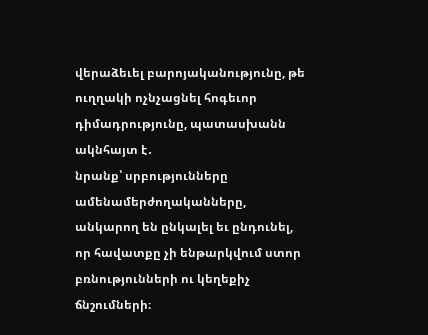վերաձեւել բարոյականությունը, թե ուղղակի ոչնչացնել հոգեւոր դիմադրությունը, պատասխանն ակնհայտ է․
նրանք՝ սրբությունները ամենամերժողականները, անկարող են ընկալել եւ ընդունել, որ հավատքը չի ենթարկվում ստոր բռնությունների ու կեղեքիչ ճնշումների։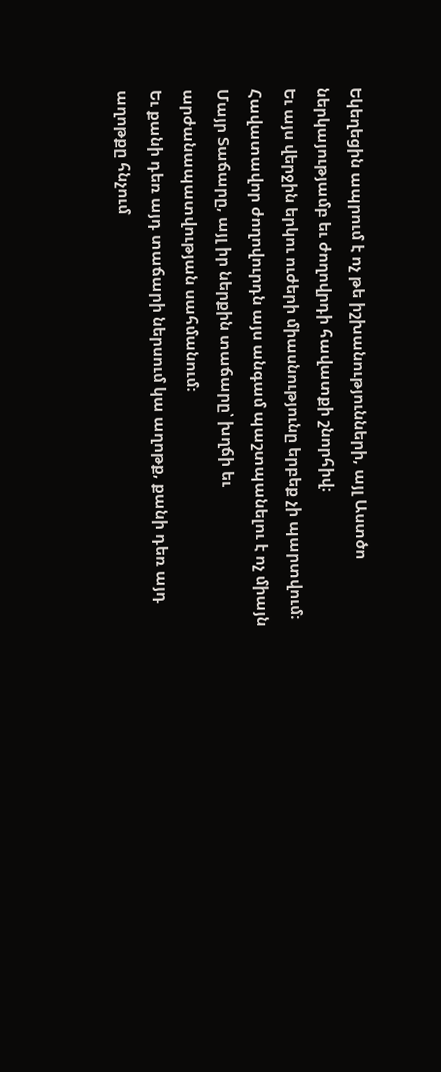Եկեղեցին ապրում է ոչ թե իշխանությունների, այլ Աստծո ներկայությամբ եւ ժողովրդի հավատքի շնորհիվ։
Եւ այս վերջին երկու ուժերի միասնությունը երբեք չի պարտվում։
Հավատավոր ժողովուրդն այս անգամ պաշտպանելու է ոչ միայն Մայր Տաճարը, այլ իր ներքին տաճարը՝ խղճի եւ արժանապատվության սահմանում։
Եւ քանի դեռ այդ տաճարի ներսում կա աղոթք, քանի դեռ այդ աղոթքը հնչում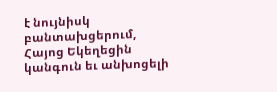է նույնիսկ բանտախցերում, Հայոց Եկեղեցին կանգուն եւ անխոցելի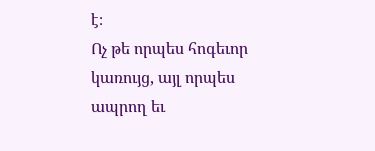է։
Ոչ թե որպես հոգեւոր կառույց, այլ որպես ապրող եւ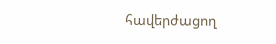հավերժացող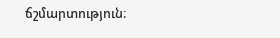ճշմարտություն։